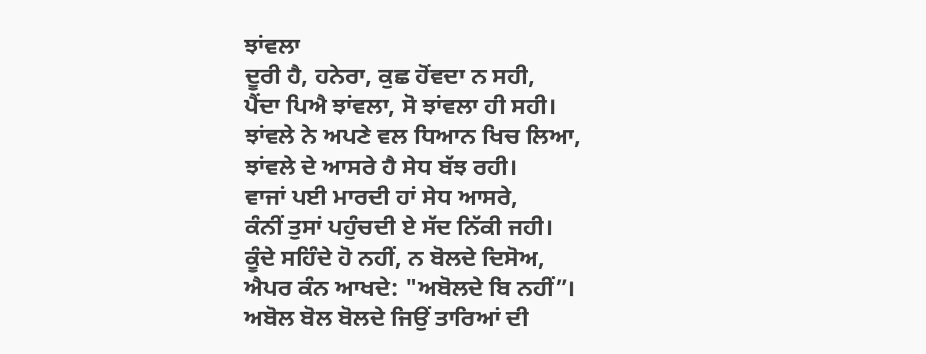ਝਾਂਵਲਾ
ਦੂਰੀ ਹੈ, ਹਨੇਰਾ, ਕੁਛ ਹੋਂਵਦਾ ਨ ਸਹੀ,
ਪੈਂਦਾ ਪਿਐ ਝਾਂਵਲਾ, ਸੋ ਝਾਂਵਲਾ ਹੀ ਸਹੀ।
ਝਾਂਵਲੇ ਨੇ ਅਪਣੇ ਵਲ ਧਿਆਨ ਖਿਚ ਲਿਆ,
ਝਾਂਵਲੇ ਦੇ ਆਸਰੇ ਹੈ ਸੇਧ ਬੱਝ ਰਹੀ।
ਵਾਜਾਂ ਪਈ ਮਾਰਦੀ ਹਾਂ ਸੇਧ ਆਸਰੇ,
ਕੰਨੀਂ ਤੁਸਾਂ ਪਹੁੰਚਦੀ ਏ ਸੱਦ ਨਿੱਕੀ ਜਹੀ।
ਕੂੰਦੇ ਸਹਿੰਦੇ ਹੋ ਨਹੀਂ, ਨ ਬੋਲਦੇ ਦਿਸੋਅ,
ਐਪਰ ਕੰਨ ਆਖਦੇ: "ਅਬੋਲਦੇ ਬਿ ਨਹੀਂ”।
ਅਬੋਲ ਬੋਲ ਬੋਲਦੇ ਜਿਉਂ ਤਾਰਿਆਂ ਦੀ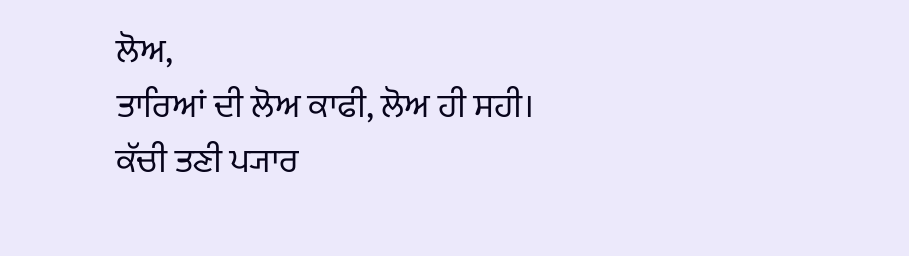ਲੋਅ,
ਤਾਰਿਆਂ ਦੀ ਲੋਅ ਕਾਫੀ, ਲੋਅ ਹੀ ਸਹੀ।
ਕੱਚੀ ਤਣੀ ਪ੍ਯਾਰ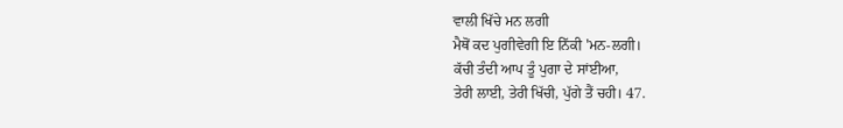ਵਾਲੀ ਖਿੱਚੇ ਮਨ ਲਗੀ
ਮੈਥੋਂ ਕਦ ਪੁਗੀਵੇਗੀ ਇ ਨਿੱਕੀ 'ਮਨ-ਲਗੀ।
ਕੱਚੀ ਤੰਦੀ ਆਪ ਤੂੰ ਪੁਗਾ ਦੇ ਸਾਂਈਆ,
ਤੇਰੀ ਲਾਈ, ਤੇਰੀ ਖਿੱਚੀ, ਪੁੱਗੇ ਤੈਂ ਚਹੀ। 47.